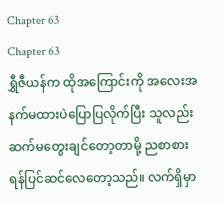Chapter 63
Chapter 63
ရွှီဇီယန်က ထိုအကြောင်းကို အလေးအနက်မထားပဲပြောပြလိုက်ပြီး သူလည်းဆက်မတွေးချင်တော့တာမို့ ညစာစားရန်ပြင်ဆင်လေတော့သည်။ လက်ရှိမှာ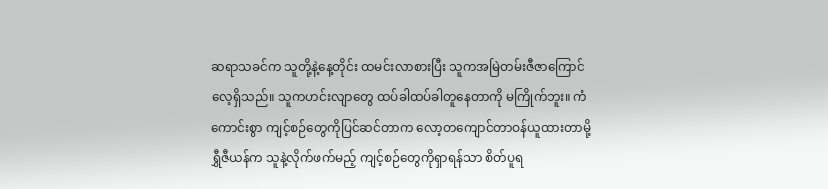ဆရာသခင်က သူတို့နဲ့နေ့တိုင်း ထမင်းလာစားပြီး သူကအမြဲတမ်းဇီဇာကြောင်လေ့ရှိသည်။ သူကဟင်းလျာတွေ ထပ်ခါထပ်ခါတူနေတာကို မကြိုက်ဘူး။ ကံကောင်းစွာ ကျင့်စဉ်တွေကိုပြင်ဆင်တာက လော့တကျောင်တာဝန်ယူထားတာမို့ ရွှီဇီယန်က သူနဲ့လိုက်ဖက်မည့် ကျင့်စဉ်တွေကိုရှာရန်သာ စိတ်ပူရ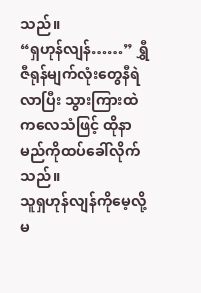သည်။
“ရှဟုန်လျန်……” ရွှီဇီရုန်မျက်လုံးတွေနီရဲလာပြီး သွားကြားထဲကလေသံဖြင့် ထိုနာမည်ကိုထပ်ခေါ်လိုက်သည်။
သူရှဟုန်လျန်ကိုမေ့လို့မ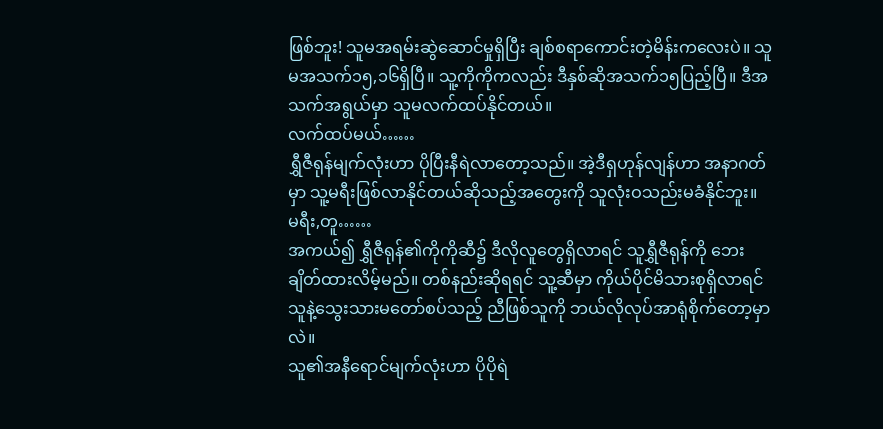ဖြစ်ဘူး! သူမအရမ်းဆွဲဆောင်မှုရှိပြီး ချစ်စရာကောင်းတဲ့မိန်းကလေးပဲ။ သူမအသက်၁၅,၁၆ရှိပြီ။ သူ့ကိုကိုကလည်း ဒီနှစ်ဆိုအသက်၁၅ပြည့်ပြီ။ ဒီအသက်အရွယ်မှာ သူမလက်ထပ်နိုင်တယ်။
လက်ထပ်မယ်……
ရွှီဇီရုန်မျက်လုံးဟာ ပိုပြီးနီရဲလာတော့သည်။ အဲ့ဒီရှဟုန်လျန်ဟာ အနာဂတ်မှာ သူ့မရီးဖြစ်လာနိုင်တယ်ဆိုသည့်အတွေးကို သူလုံးဝသည်းမခံနိုင်ဘူး။
မရီး,တူ……
အကယ်၍ ရွှီဇီရုန်၏ကိုကိုဆီ၌ ဒီလိုလူတွေရှိလာရင် သူရွှီဇီရုန်ကို ဘေးချိတ်ထားလိမ့်မည်။ တစ်နည်းဆိုရရင် သူ့ဆီမှာ ကိုယ်ပိုင်မိသားစုရှိလာရင် သူနဲ့သွေးသားမတော်စပ်သည့် ညီဖြစ်သူကို ဘယ်လိုလုပ်အာရုံစိုက်တော့မှာလဲ။
သူ၏အနီရောင်မျက်လုံးဟာ ပိုပိုရဲ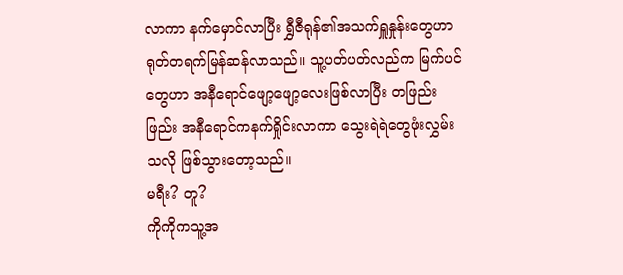လာကာ နက်မှောင်လာပြီး ရွှီဇီရုန်၏အသက်ရှူနှုန်းတွေဟာ ရုတ်တရက်မြန်ဆန်လာသည်။ သူ့ပတ်ပတ်လည်က မြက်ပင်တွေဟာ အနီရောင်ဖျော့ဖျော့လေးဖြစ်လာပြီး တဖြည်းဖြည်း အနီရောင်ကနက်ရှိုင်းလာကာ သွေးရဲရဲတွေဖုံးလွှမ်းသလို ဖြစ်သွားတော့သည်။
မရီး? တူ?
ကိုကိုကသူ့အ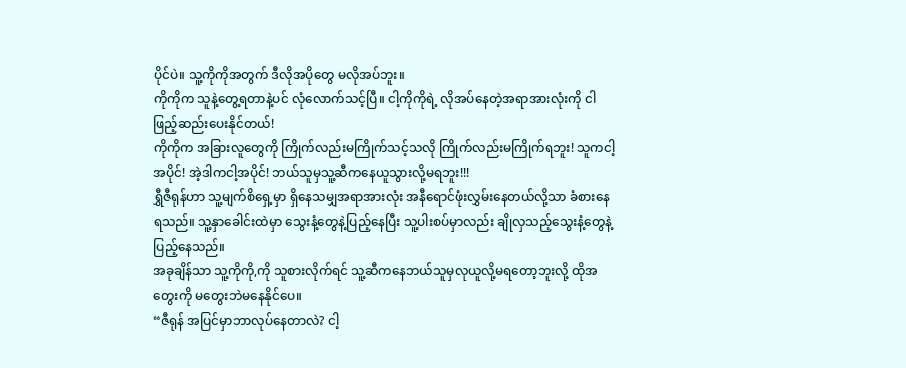ပိုင်ပဲ။ သူ့ကိုကိုအတွက် ဒီလိုအပိုတွေ မလိုအပ်ဘူး။
ကိုကိုက သူနဲ့တွေ့ရတာနဲ့ပင် လုံလောက်သင့်ပြီ။ ငါ့ကိုကိုရဲ့ လိုအပ်နေတဲ့အရာအားလုံးကို ငါဖြည့်ဆည်းပေးနိုင်တယ်!
ကိုကိုက အခြားလူတွေကို ကြိုက်လည်းမကြိုက်သင့်သလို ကြိုက်လည်းမကြိုက်ရဘူး! သူကငါ့အပိုင်! အဲ့ဒါကငါ့အပိုင်! ဘယ်သူမှသူ့ဆီကနေယူသွားလို့မရဘူး!!!
ရွှီဇီရုန်ဟာ သူ့မျက်စိရှေ့မှာ ရှိနေသမျှအရာအားလုံး အနီရောင်ဖုံးလွှမ်းနေတယ်လို့သာ ခံစားနေရသည်။ သူ့နှာခေါင်းထဲမှာ သွေးနံ့တွေနဲ့ပြည့်နေပြီး သူ့ပါးစပ်မှာလည်း ချိုလှသည့်သွေးနံ့တွေနဲ့ ပြည့်နေသည်။
အခုချိန်သာ သူ့ကိုကို,ကို သူစားလိုက်ရင် သူ့ဆီကနေဘယ်သူမှလုယူလို့မရတော့ဘူးလို့ ထိုအတွေးကို မတွေးဘဲမနေနိုင်ပေ။
“ဇီရုန် အပြင်မှာဘာလုပ်နေတာလဲ? ငါ့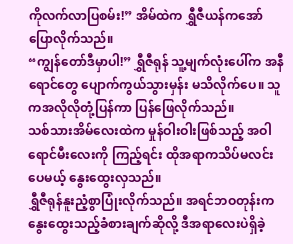ကိုလက်လာပြစမ်း!” အိမ်ထဲက ရွှီဇီယန်ကအော်ပြောလိုက်သည်။
“ကျွန်တော်ဒီမှာပါ!” ရွှီဇီရုန် သူ့မျက်လုံးပေါ်က အနီရောင်တွေ ပျောက်ကွယ်သွားမှန်း မသိလိုက်ပေ။ သူကအလိုလိုတုံ့ပြန်ကာ ပြန်ဖြေလိုက်သည်။
သစ်သားအိမ်လေးထဲက မှုန်ဝါးဝါးဖြစ်သည့် အဝါရောင်မီးလေးကို ကြည့်ရင်း ထိုအရာကသိပ်မလင်းပေမယ့် နွေးထွေးလှသည်။
ရွှီဇီရုန်နူးညံ့စွာပြုံးလိုက်သည်။ အရင်ဘဝတုန်းက နွေးထွေးသည့်ခံစားချက်ဆိုလို့ ဒီအရာလေးပဲရှိခဲ့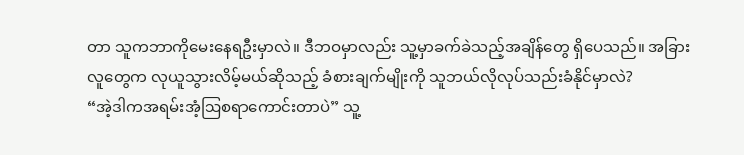တာ သူကဘာကိုမေးနေရဦးမှာလဲ။ ဒီဘဝမှာလည်း သူ့မှာခက်ခဲသည့်အချိန်တွေ ရှိပေသည်။ အခြားလူတွေက လုယူသွားလိမ့်မယ်ဆိုသည့် ခံစားချက်မျိုးကို သူဘယ်လိုလုပ်သည်းခံနိုင်မှာလဲ?
“အဲ့ဒါကအရမ်းအံ့ဩစရာကောင်းတာပဲ” သူ့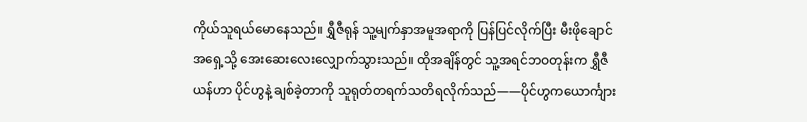ကိုယ်သူရယ်မောနေသည်။ ရွှီဇီရုန် သူ့မျက်နှာအမူအရာကို ပြန်ပြင်လိုက်ပြီး မီးဖိုချောင်အရှေ့သို့ အေးဆေးလေးလျှောက်သွားသည်။ ထိုအချိန်တွင် သူ့အရင်ဘဝတုန်းက ရွှီဇီယန်ဟာ ပိုင်ဟွနဲ့ ချစ်ခဲ့တာကို သူရုတ်တရက်သတိရလိုက်သည်——ပိုင်ဟွကယောင်္ကျား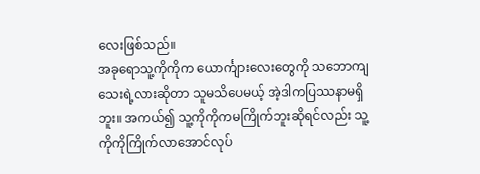လေးဖြစ်သည်။
အခုရောသူ့ကိုကိုက ယောင်္ကျားလေးတွေကို သဘောကျသေးရဲ့လားဆိုတာ သူမသိပေမယ့် အဲ့ဒါကပြဿနာမရှိဘူး။ အကယ်၍ သူ့ကိုကိုကမကြိုက်ဘူးဆိုရင်လည်း သူ့ကိုကိုကြိုက်လာအောင်လုပ်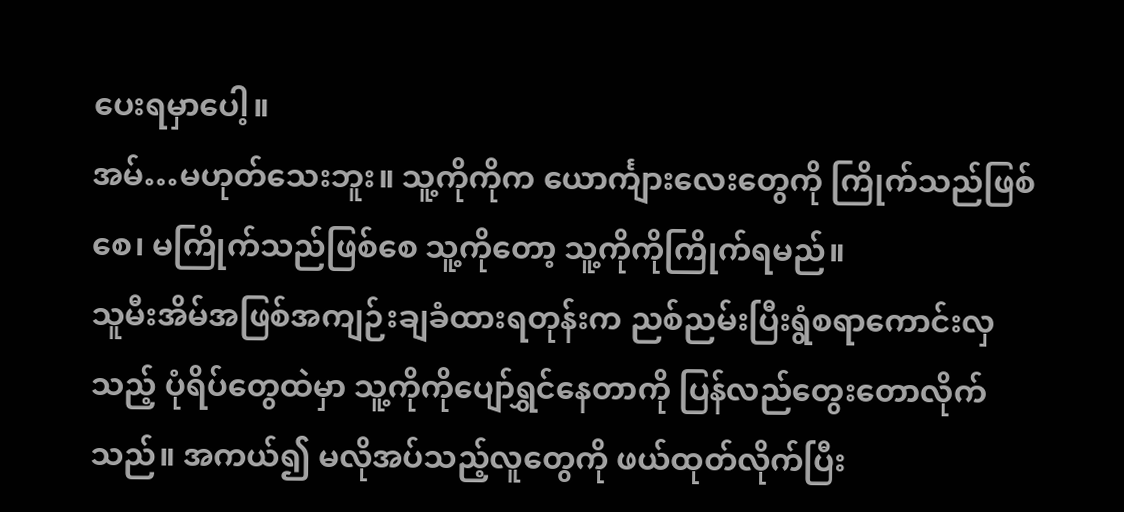ပေးရမှာပေါ့။
အမ်…မဟုတ်သေးဘူး။ သူ့ကိုကိုက ယောင်္ကျားလေးတွေကို ကြိုက်သည်ဖြစ်စေ၊ မကြိုက်သည်ဖြစ်စေ သူ့ကိုတော့ သူ့ကိုကိုကြိုက်ရမည်။
သူမီးအိမ်အဖြစ်အကျဉ်းချခံထားရတုန်းက ညစ်ညမ်းပြီးရွံစရာကောင်းလှသည့် ပုံရိပ်တွေထဲမှာ သူ့ကိုကိုပျော်ရွှင်နေတာကို ပြန်လည်တွေးတောလိုက်သည်။ အကယ်၍ မလိုအပ်သည့်လူတွေကို ဖယ်ထုတ်လိုက်ပြီး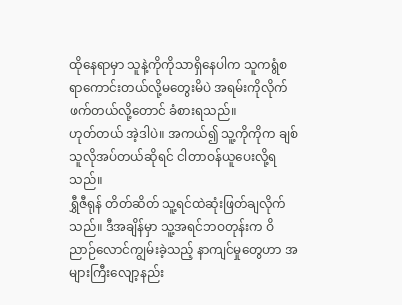ထိုနေရာမှာ သူနဲ့ကိုကိုသာရှိနေပါက သူကရွံစရာကောင်းတယ်လို့မတွေးမိပဲ အရမ်းကိုလိုက်ဖက်တယ်လို့တောင် ခံစားရသည်။
ဟုတ်တယ် အဲ့ဒါပဲ။ အကယ်၍ သူ့ကိုကိုက ချစ်သူလိုအပ်တယ်ဆိုရင် ငါတာဝန်ယူပေးလို့ရသည်။
ရွှီဇီရုန် တိတ်ဆိတ် သူ့ရင်ထဲဆုံးဖြတ်ချလိုက်သည်။ ဒီအချိန်မှာ သူ့အရင်ဘဝတုန်းက ဝိညာဉ်လောင်ကျွမ်းခဲ့သည့် နာကျင်မှုတွေဟာ အများကြီးလျော့နည်း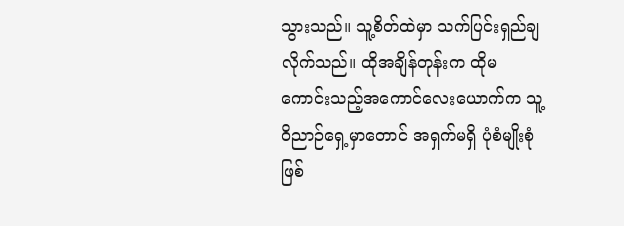သွားသည်။ သူ့စိတ်ထဲမှာ သက်ပြင်းရှည်ချလိုက်သည်။ ထိုအချိန်တုန်းက ထိုမကောင်းသည့်အကောင်လေးယောက်က သူ့ဝိညာဉ်ရှေ့မှာတောင် အရှက်မရှိ ပုံစံမျိုးစုံဖြစ်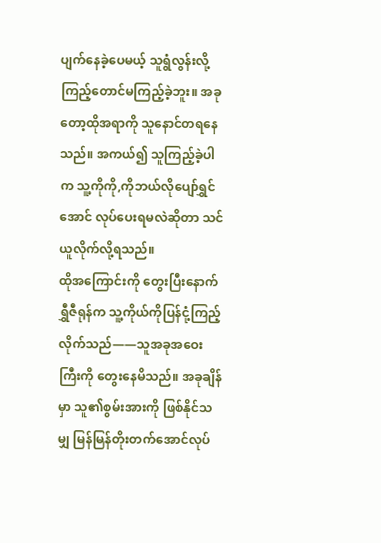ပျက်နေခဲ့ပေမယ့် သူရွံလွန်းလို့ကြည့်တောင်မကြည့်ခဲ့ဘူး။ အခုတော့ထိုအရာကို သူနောင်တရနေသည်။ အကယ်၍ သူကြည့်ခဲ့ပါက သူ့ကိုကို,ကိုဘယ်လိုပျော်ရွှင်အောင် လုပ်ပေးရမလဲဆိုတာ သင်ယူလိုက်လို့ရသည်။
ထိုအကြောင်းကို တွေးပြီးနောက် ရွှီဇီရုန်က သူ့ကိုယ်ကိုပြန်ငုံ့ကြည့်လိုက်သည်——သူအခုအဝေးကြီးကို တွေးနေမိသည်။ အခုချိန်မှာ သူ၏စွမ်းအားကို ဖြစ်နိုင်သမျှ မြန်မြန်တိုးတက်အောင်လုပ်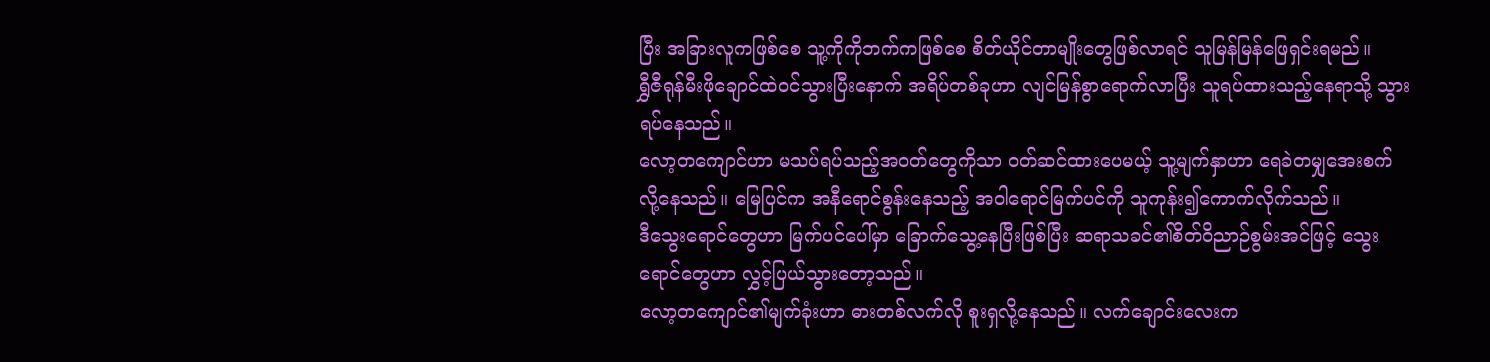ပြီး အခြားလူကဖြစ်စေ သူ့ကိုကိုဘက်ကဖြစ်စေ စိတ်ယိုင်တာမျိုးတွေဖြစ်လာရင် သူမြန်မြန်ဖြေရှင်းရမည်။
ရွှီဇီရုန်မီးဖိုချောင်ထဲဝင်သွားပြီးနောက် အရိပ်တစ်ခုဟာ လျင်မြန်စွာရောက်လာပြီး သူရပ်ထားသည့်နေရာသို့ သွားရပ်နေသည်။
လော့တကျောင်ဟာ မသပ်ရပ်သည့်အဝတ်တွေကိုသာ ဝတ်ဆင်ထားပေမယ့် သူ့မျက်နှာဟာ ရေခဲတမျှအေးစက်လို့နေသည်။ မြေပြင်က အနီရောင်စွန်းနေသည့် အဝါရောင်မြက်ပင်ကို သူကုန်း၍ကောက်လိုက်သည်။
ဒီသွေးရောင်တွေဟာ မြက်ပင်ပေါ်မှာ ခြောက်သွေ့နေပြီးဖြစ်ပြီး ဆရာသခင်၏စိတ်ဝိညာဉ်စွမ်းအင်ဖြင့် သွေးရောင်တွေဟာ လွှင့်ပြယ်သွားတော့သည်။
လော့တကျောင်၏မျက်ခုံးဟာ ဓားတစ်လက်လို စူးရှလို့နေသည်။ လက်ချောင်းလေးက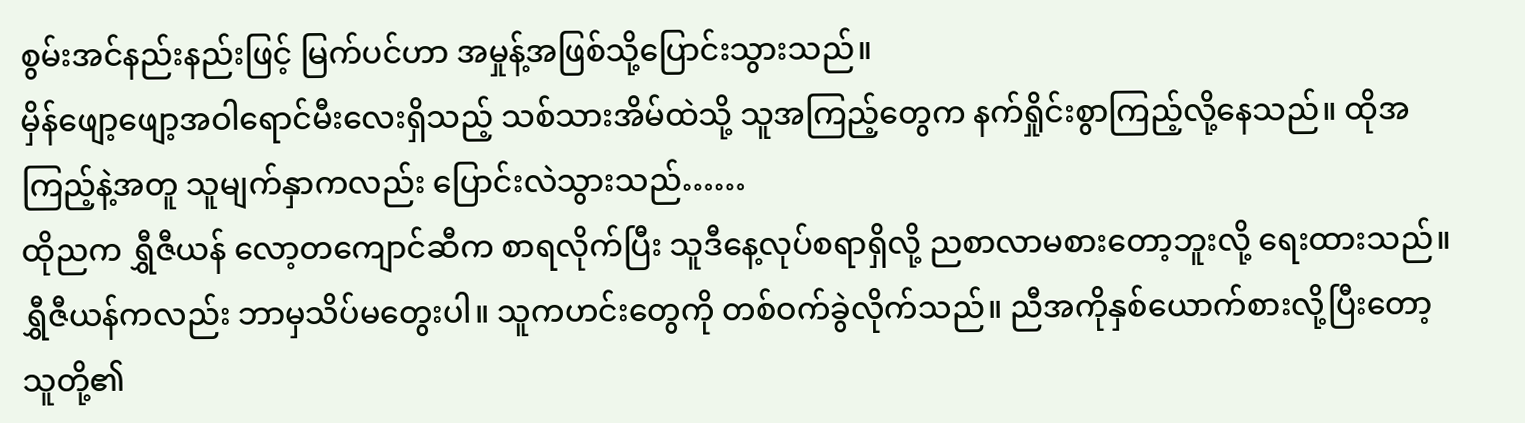စွမ်းအင်နည်းနည်းဖြင့် မြက်ပင်ဟာ အမှုန့်အဖြစ်သို့ပြောင်းသွားသည်။
မှိန်ဖျော့ဖျော့အဝါရောင်မီးလေးရှိသည့် သစ်သားအိမ်ထဲသို့ သူအကြည့်တွေက နက်ရှိုင်းစွာကြည့်လို့နေသည်။ ထိုအကြည့်နဲ့အတူ သူမျက်နှာကလည်း ပြောင်းလဲသွားသည်……
ထိုညက ရွှီဇီယန် လော့တကျောင်ဆီက စာရလိုက်ပြီး သူဒီနေ့လုပ်စရာရှိလို့ ညစာလာမစားတော့ဘူးလို့ ရေးထားသည်။
ရွှီဇီယန်ကလည်း ဘာမှသိပ်မတွေးပါ။ သူကဟင်းတွေကို တစ်ဝက်ခွဲလိုက်သည်။ ညီအကိုနှစ်ယောက်စားလို့ပြီးတော့ သူတို့၏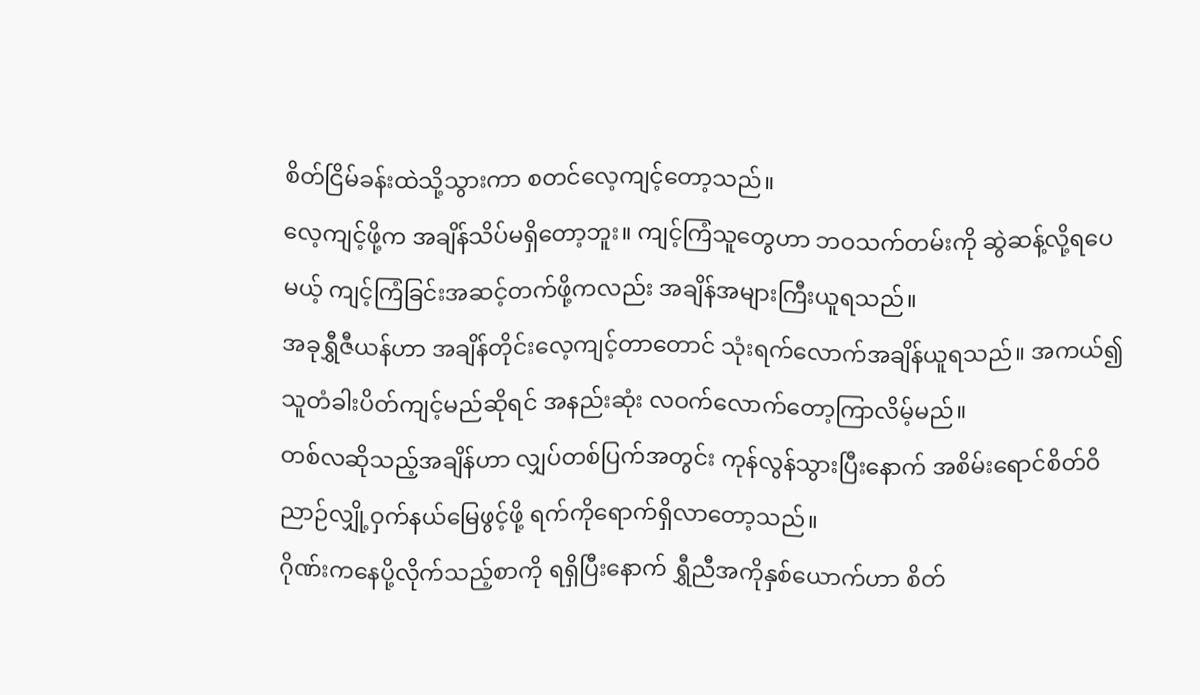စိတ်ငြိမ်ခန်းထဲသို့သွားကာ စတင်လေ့ကျင့်တော့သည်။
လေ့ကျင့်ဖို့က အချိန်သိပ်မရှိတော့ဘူး။ ကျင့်ကြံသူတွေဟာ ဘဝသက်တမ်းကို ဆွဲဆန့်လို့ရပေမယ့် ကျင့်ကြံခြင်းအဆင့်တက်ဖို့ကလည်း အချိန်အများကြီးယူရသည်။
အခုရွှီဇီယန်ဟာ အချိန်တိုင်းလေ့ကျင့်တာတောင် သုံးရက်လောက်အချိန်ယူရသည်။ အကယ်၍ သူတံခါးပိတ်ကျင့်မည်ဆိုရင် အနည်းဆုံး လဝက်လောက်တော့ကြာလိမ့်မည်။
တစ်လဆိုသည့်အချိန်ဟာ လျှပ်တစ်ပြက်အတွင်း ကုန်လွန်သွားပြီးနောက် အစိမ်းရောင်စိတ်ဝိညာဉ်လျှို့ဝှက်နယ်မြေဖွင့်ဖို့ ရက်ကိုရောက်ရှိလာတော့သည်။
ဂိုဏ်းကနေပို့လိုက်သည့်စာကို ရရှိပြီးနောက် ရွှီညီအကိုနှစ်ယောက်ဟာ စိတ်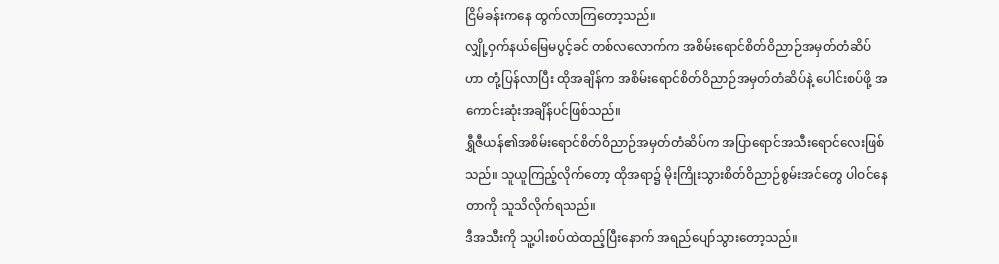ငြိမ်ခန်းကနေ ထွက်လာကြတော့သည်။
လျှို့ဝှက်နယ်မြေမပွင့်ခင် တစ်လလောက်က အစိမ်းရောင်စိတ်ဝိညာဉ်အမှတ်တံဆိပ်ဟာ တုံ့ပြန်လာပြီး ထိုအချိန်က အစိမ်းရောင်စိတ်ဝိညာဉ်အမှတ်တံဆိပ်နဲ့ ပေါင်းစပ်ဖို့ အကောင်းဆုံးအချိန်ပင်ဖြစ်သည်။
ရွှီဇီယန်၏အစိမ်းရောင်စိတ်ဝိညာဉ်အမှတ်တံဆိပ်က အပြာရောင်အသီးရောင်လေးဖြစ်သည်။ သူယူကြည့်လိုက်တော့ ထိုအရာ၌ မိုးကြိုးသွားစိတ်ဝိညာဉ်စွမ်းအင်တွေ ပါဝင်နေတာကို သူသိလိုက်ရသည်။
ဒီအသီးကို သူ့ပါးစပ်ထဲထည့်ပြီးနောက် အရည်ပျော်သွားတော့သည်။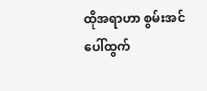ထိုအရာဟာ စွမ်းအင်ပေါ်ထွက်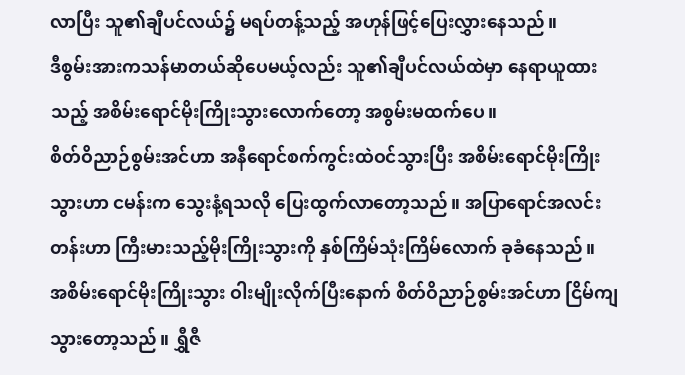လာပြီး သူ၏ချီပင်လယ်၌ မရပ်တန့်သည့် အဟုန်ဖြင့်ပြေးလွှားနေသည်။
ဒီစွမ်းအားကသန်မာတယ်ဆိုပေမယ့်လည်း သူ၏ချီပင်လယ်ထဲမှာ နေရာယူထားသည့် အစိမ်းရောင်မိုးကြိုးသွားလောက်တော့ အစွမ်းမထက်ပေ။
စိတ်ဝိညာဉ်စွမ်းအင်ဟာ အနီရောင်စက်ကွင်းထဲဝင်သွားပြီး အစိမ်းရောင်မိုးကြိုးသွားဟာ ငမန်းက သွေးနံ့ရသလို ပြေးထွက်လာတော့သည်။ အပြာရောင်အလင်းတန်းဟာ ကြီးမားသည့်မိုးကြိုးသွားကို နှစ်ကြိမ်သုံးကြိမ်လောက် ခုခံနေသည်။
အစိမ်းရောင်မိုးကြိုးသွား ဝါးမျိုးလိုက်ပြီးနောက် စိတ်ဝိညာဉ်စွမ်းအင်ဟာ ငြိမ်ကျသွားတော့သည်။ ရွှီဇီ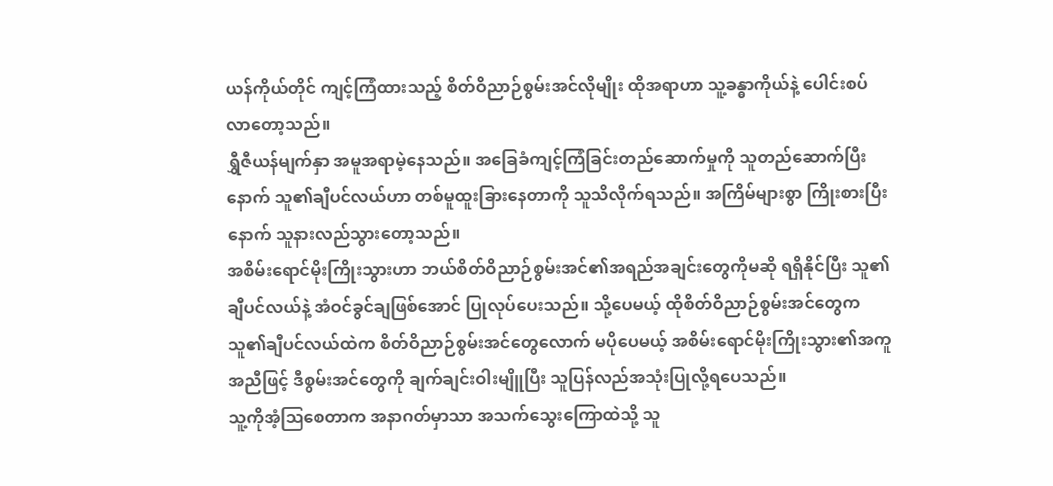ယန်ကိုယ်တိုင် ကျင့်ကြံထားသည့် စိတ်ဝိညာဉ်စွမ်းအင်လိုမျိုး ထိုအရာဟာ သူ့ခန္ဓာကိုယ်နဲ့ ပေါင်းစပ်လာတော့သည်။
ရွှီဇီယန်မျက်နှာ အမူအရာမဲ့နေသည်။ အခြေခံကျင့်ကြံခြင်းတည်ဆောက်မှုကို သူတည်ဆောက်ပြီးနောက် သူ၏ချီပင်လယ်ဟာ တစ်မူထူးခြားနေတာကို သူသိလိုက်ရသည်။ အကြိမ်များစွာ ကြိုးစားပြီးနောက် သူနားလည်သွားတော့သည်။
အစိမ်းရောင်မိုးကြိုးသွားဟာ ဘယ်စိတ်ဝိညာဉ်စွမ်းအင်၏အရည်အချင်းတွေကိုမဆို ရရှိနိုင်ပြီး သူ၏ချီပင်လယ်နဲ့ အံဝင်ခွင်ချဖြစ်အောင် ပြုလုပ်ပေးသည်။ သို့ပေမယ့် ထိုစိတ်ဝိညာဉ်စွမ်းအင်တွေက သူ၏ချီပင်လယ်ထဲက စိတ်ဝိညာဉ်စွမ်းအင်တွေလောက် မပိုပေမယ့် အစိမ်းရောင်မိုးကြိုးသွား၏အကူအညီဖြင့် ဒီစွမ်းအင်တွေကို ချက်ချင်းဝါးမျိူပြီး သူပြန်လည်အသုံးပြုလို့ရပေသည်။
သူ့ကိုအံ့ဩစေတာက အနာဂတ်မှာသာ အသက်သွေးကြောထဲသို့ သူ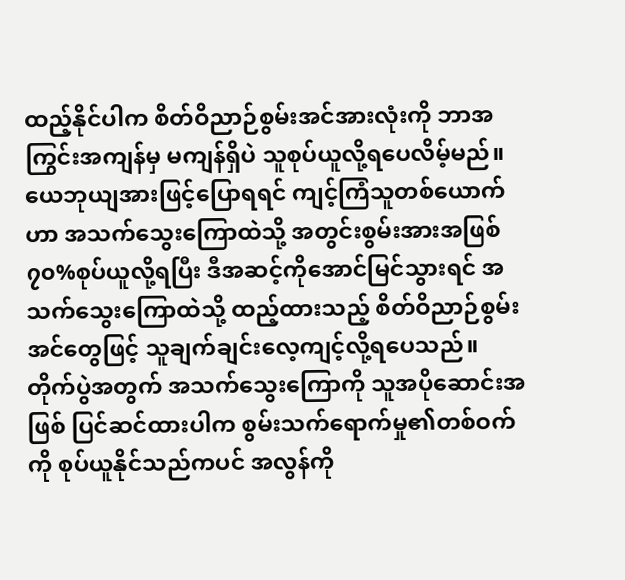ထည့်နိုင်ပါက စိတ်ဝိညာဉ်စွမ်းအင်အားလုံးကို ဘာအကြွင်းအကျန်မှ မကျန်ရှိပဲ သူစုပ်ယူလို့ရပေလိမ့်မည်။
ယေဘုယျအားဖြင့်ပြောရရင် ကျင့်ကြံသူတစ်ယောက်ဟာ အသက်သွေးကြောထဲသို့ အတွင်းစွမ်းအားအဖြစ် ၇၀%စုပ်ယူလို့ရပြီး ဒီအဆင့်ကိုအောင်မြင်သွားရင် အသက်သွေးကြောထဲသို့ ထည့်ထားသည့် စိတ်ဝိညာဉ်စွမ်းအင်တွေဖြင့် သူချက်ချင်းလေ့ကျင့်လို့ရပေသည်။ တိုက်ပွဲအတွက် အသက်သွေးကြောကို သူအပိုဆောင်းအဖြစ် ပြင်ဆင်ထားပါက စွမ်းသက်ရောက်မှု၏တစ်ဝက်ကို စုပ်ယူနိုင်သည်ကပင် အလွန်ကို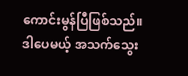ကောင်းမွန်ပြီဖြစ်သည်။
ဒါပေမယ့် အသက်သွေး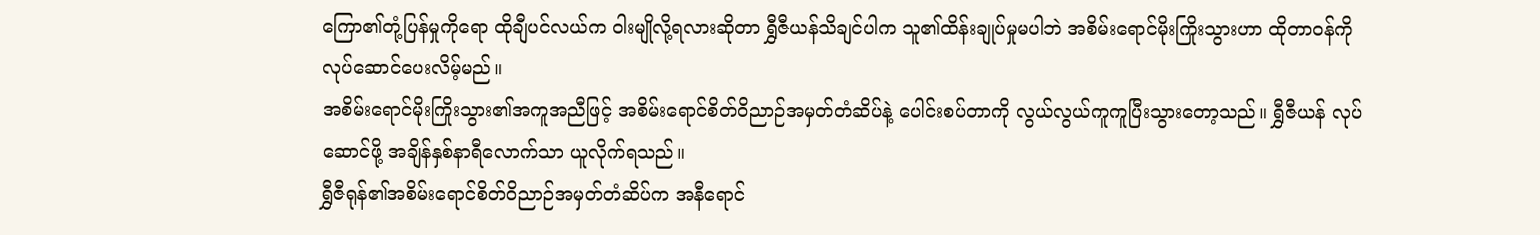ကြော၏တုံ့ပြန်မှုကိုရော ထိုချီပင်လယ်က ဝါးမျိုလို့ရလားဆိုတာ ရွှီဇီယန်သိချင်ပါက သူ၏ထိန်းချုပ်မှုမပါဘဲ အစိမ်းရောင်မိုးကြိုးသွားဟာ ထိုတာဝန်ကို လုပ်ဆောင်ပေးလိမ့်မည်။
အစိမ်းရောင်မိုးကြိုးသွား၏အကူအညီဖြင့် အစိမ်းရောင်စိတ်ဝိညာဉ်အမှတ်တံဆိပ်နဲ့ ပေါင်းစပ်တာကို လွယ်လွယ်ကူကူပြီးသွားတော့သည်။ ရွှီဇီယန် လုပ်ဆောင်ဖို့ အချိန်နှစ်နာရီလောက်သာ ယူလိုက်ရသည်။
ရွှီဇီရုန်၏အစိမ်းရောင်စိတ်ဝိညာဉ်အမှတ်တံဆိပ်က အနီရောင်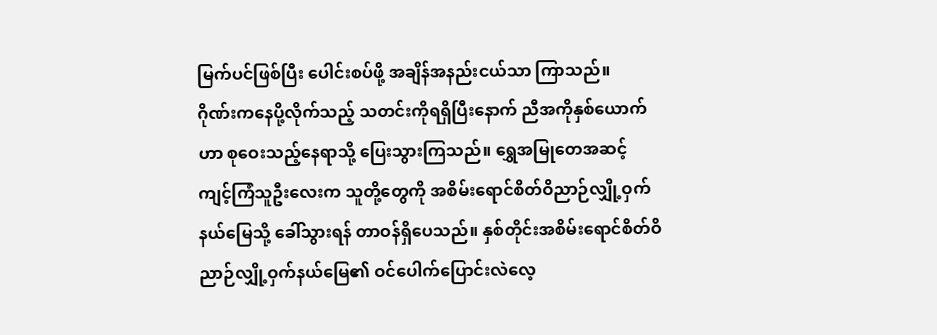မြက်ပင်ဖြစ်ပြီး ပေါင်းစပ်ဖို့ အချိန်အနည်းငယ်သာ ကြာသည်။
ဂိုဏ်းကနေပို့လိုက်သည့် သတင်းကိုရရှိပြီးနောက် ညီအကိုနှစ်ယောက်ဟာ စုဝေးသည့်နေရာသို့ ပြေးသွားကြသည်။ ရွှေအမြုတေအဆင့် ကျင့်ကြံသူဦးလေးက သူတို့တွေကို အစိမ်းရောင်စိတ်ဝိညာဉ်လျှို့ဝှက်နယ်မြေသို့ ခေါ်သွားရန် တာဝန်ရှိပေသည်။ နှစ်တိုင်းအစိမ်းရောင်စိတ်ဝိညာဉ်လျှို့ဝှက်နယ်မြေ၏ ဝင်ပေါက်ပြောင်းလဲလေ့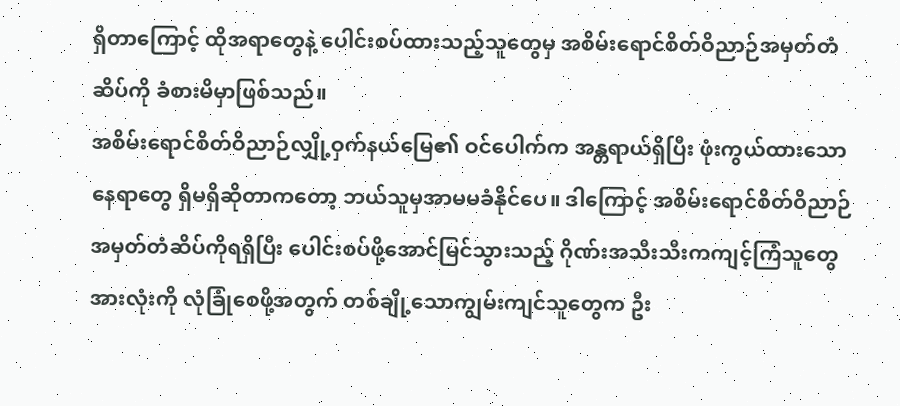ရှိတာကြောင့် ထိုအရာတွေနဲ့ ပေါင်းစပ်ထားသည့်သူတွေမှ အစိမ်းရောင်စိတ်ဝိညာဉ်အမှတ်တံဆိပ်ကို ခံစားမိမှာဖြစ်သည်။
အစိမ်းရောင်စိတ်ဝိညာဉ်လျှို့ဝှက်နယ်မြေ၏ ဝင်ပေါက်က အန္တရာယ်ရှိပြီး ဖုံးကွယ်ထားသောနေရာတွေ ရှိမရှိဆိုတာကတော့ ဘယ်သူမှအာမမခံနိုင်ပေ။ ဒါကြောင့် အစိမ်းရောင်စိတ်ဝိညာဉ်အမှတ်တံဆိပ်ကိုရရှိပြီး ပေါင်းစပ်ဖို့အောင်မြင်သွားသည့် ဂိုဏ်းအသီးသီးကကျင့်ကြံသူတွေအားလုံးကို လုံခြုံစေဖို့အတွက် တစ်ချို့သောကျွမ်းကျင်သူတွေက ဦး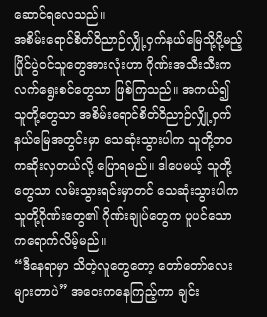ဆောင်ရလေသည်။
အစိမ်းရောင်စိတ်ဝိညာဉ်လျှို့ဝှက်နယ်မြေသို့ပို့မည့် ပြိုင်ပွဲဝင်သူတွေအားလုံးဟာ ဂိုဏ်းအသီးသီးက လက်ရွေးစင်တွေသာ ဖြစ်ကြသည်။ အကယ်၍ သူတို့တွေသာ အစိမ်းရောင်စိတ်ဝိညာဉ်လျှို့ဝှက်နယ်မြေအတွင်းမှာ သေဆုံးသွားပါက သူတို့ဘဝကဆိုးလှတယ်လို့ ပြောရမည်။ ဒါပေမယ့် သူတို့တွေသာ လမ်းသွားရင်းမှာတင် သေဆုံးသွားပါက သူတို့ဂိုဏ်းတွေ၏ ဂိုဏ်းချုပ်တွေက ပူပင်သောကရောက်လိမ့်မည်။
“ဒီနေရာမှာ သိတဲ့လူတွေတော့ တော်တော်လေးများတာပဲ” အဝေးကနေကြည့်ကာ ချင်း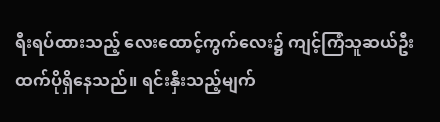ရီးရပ်ထားသည့် လေးထောင့်ကွက်လေး၌ ကျင့်ကြံသူဆယ်ဦးထက်ပိုရှိနေသည်။ ရင်းနှီးသည့်မျက်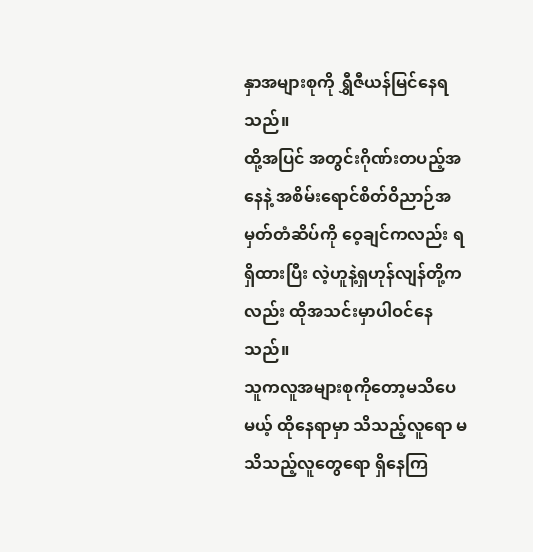နှာအများစုကို ရွှီဇီယန်မြင်နေရသည်။
ထို့အပြင် အတွင်းဂိုဏ်းတပည့်အနေနဲ့ အစိမ်းရောင်စိတ်ဝိညာဉ်အမှတ်တံဆိပ်ကို ဝေ့ချင်ကလည်း ရရှိထားပြီး လဲ့ဟူနဲ့ရှဟုန်လျန်တို့ကလည်း ထိုအသင်းမှာပါဝင်နေသည်။
သူကလူအများစုကိုတော့မသိပေမယ့် ထိုနေရာမှာ သိသည့်လူရော မသိသည့်လူတွေရော ရှိနေကြ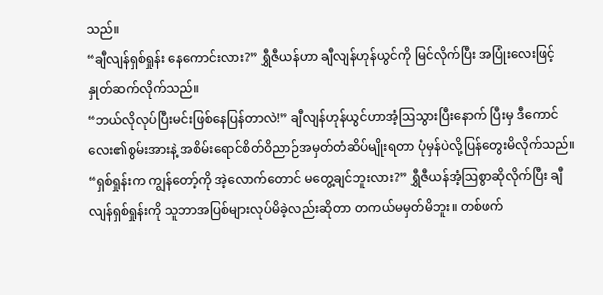သည်။
“ချီလျန်ရှစ်ရှုန်း နေကောင်းလား?” ရွှီဇီယန်ဟာ ချီလျန်ဟုန်ယွင်ကို မြင်လိုက်ပြီး အပြုံးလေးဖြင့် နှုတ်ဆက်လိုက်သည်။
“ဘယ်လိုလုပ်ပြီးမင်းဖြစ်နေပြန်တာလဲ!” ချီလျန်ဟုန်ယွင်ဟာအံ့ဩသွားပြီးနောက် ပြီးမှ ဒီကောင်လေး၏စွမ်းအားနဲ့ အစိမ်းရောင်စိတ်ဝိညာဉ်အမှတ်တံဆိပ်မျိုးရတာ ပုံမှန်ပဲလို့ပြန်တွေးမိလိုက်သည်။
“ရှစ်ရှုန်းက ကျွန်တော့်ကို အဲ့လောက်တောင် မတွေ့ချင်ဘူးလား?” ရွှီဇီယန်အံ့ဩစွာဆိုလိုက်ပြီး ချီလျန်ရှစ်ရှုန်းကို သူဘာအပြစ်များလုပ်မိခဲ့လည်းဆိုတာ တကယ်မမှတ်မိဘူး။ တစ်ဖက်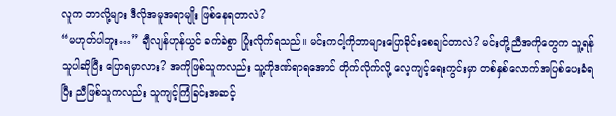လူက ဘာလို့များ ဒီလိုအမူအရာမျိုး ဖြစ်နေရတာလဲ?
“မဟုတ်ပါဘူး…” ချီလျန်ဟုန်ယွင် ခက်ခဲစွာ ပြုံးလိုက်ရသည်။ မင်းကငါ့ကိုဘာများပြောခိုင်းစေချင်တာလဲ? မင်းတို့ညီအကိုတွေက သူ့ရန်သူပါဆိုပြီး ပြောရမှာလား? အကိုဖြစ်သူကလည်း သူ့ကိုဒဏ်ရာရအောင် တိုက်လိုက်လို့ လေ့ကျင့်ရေးကွင်းမှာ တစ်နှစ်လောက်အပြစ်ပေးခံရပြီး ညီဖြစ်သူကလည်း သူကျင့်ကြံခြင်းအဆင့်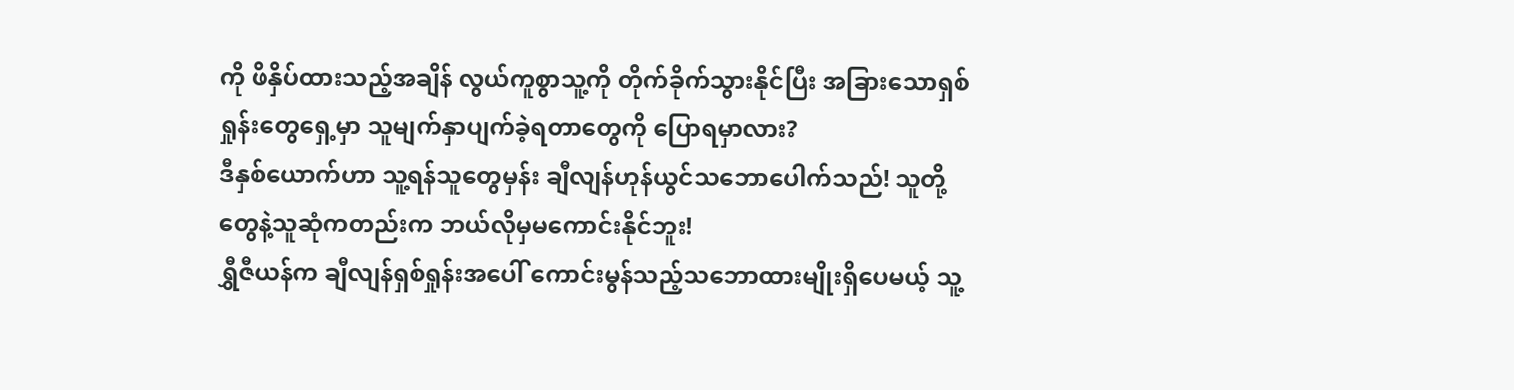ကို ဖိနှိပ်ထားသည့်အချိန် လွယ်ကူစွာသူ့ကို တိုက်ခိုက်သွားနိုင်ပြီး အခြားသောရှစ်ရှုန်းတွေရှေ့မှာ သူမျက်နှာပျက်ခဲ့ရတာတွေကို ပြောရမှာလား?
ဒီနှစ်ယောက်ဟာ သူ့ရန်သူတွေမှန်း ချီလျန်ဟုန်ယွင်သဘောပေါက်သည်! သူတို့တွေနဲ့သူဆုံကတည်းက ဘယ်လိုမှမကောင်းနိုင်ဘူး!
ရွှီဇီယန်က ချီလျန်ရှစ်ရှုန်းအပေါ် ကောင်းမွန်သည့်သဘောထားမျိုးရှိပေမယ့် သူ့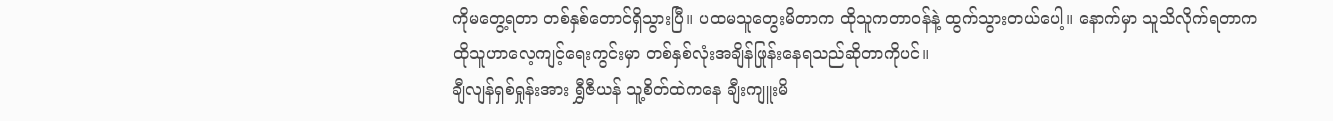ကိုမတွေ့ရတာ တစ်နှစ်တောင်ရှိသွားပြီ။ ပထမသူတွေးမိတာက ထိုသူကတာဝန်နဲ့ ထွက်သွားတယ်ပေါ့။ နောက်မှာ သူသိလိုက်ရတာက ထိုသူဟာလေ့ကျင့်ရေးကွင်းမှာ တစ်နှစ်လုံးအချိန်ဖြုန်းနေရသည်ဆိုတာကိုပင်။
ချီလျန်ရှစ်ရှုန်းအား ရွှီဇီယန် သူ့စိတ်ထဲကနေ ချီးကျူးမိ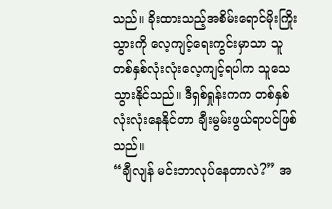သည်။ ခိုးထားသည့်အစိမ်းရောင်မိုးကြိုးသွားကို လေ့ကျင့်ရေးကွင်းမှာသာ သူတစ်နှစ်လုံးလုံးလေ့ကျင့်ရပါက သူသေသွားနိုင်သည်။ ဒီရှစ်ရှုန်းကက တစ်နှစ်လုံးလုံးနေနိုင်တာ ချီးမွမ်းဖွယ်ရာပင်ဖြစ်သည်။
“ချီလျန် မင်းဘာလုပ်နေတာလဲ?” အ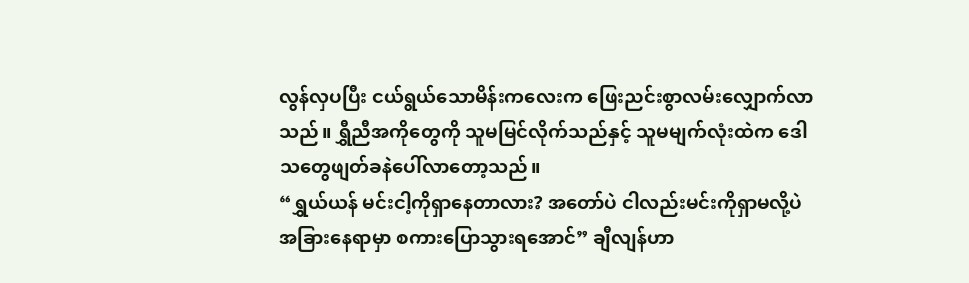လွန်လှပပြီး ငယ်ရွယ်သောမိန်းကလေးက ဖြေးညင်းစွာလမ်းလျှောက်လာသည်။ ရွှီညီအကိုတွေကို သူမမြင်လိုက်သည်နှင့် သူမမျက်လုံးထဲက ဒေါသတွေဖျတ်ခနဲပေါ်လာတော့သည်။
“ရွှယ်ယန် မင်းငါ့ကိုရှာနေတာလား? အတော်ပဲ ငါလည်းမင်းကိုရှာမလို့ပဲ အခြားနေရာမှာ စကားပြောသွားရအောင်” ချီလျန်ဟာ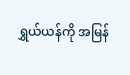ရွှယ်ယန်ကို အမြန်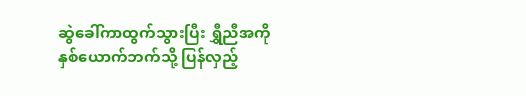ဆွဲခေါ်ကာထွက်သွားပြီး ရွှီညီအကိုနှစ်ယောက်ဘက်သို့ ပြန်လှည့်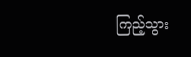ကြည့်သွား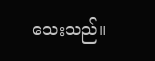သေးသည်။